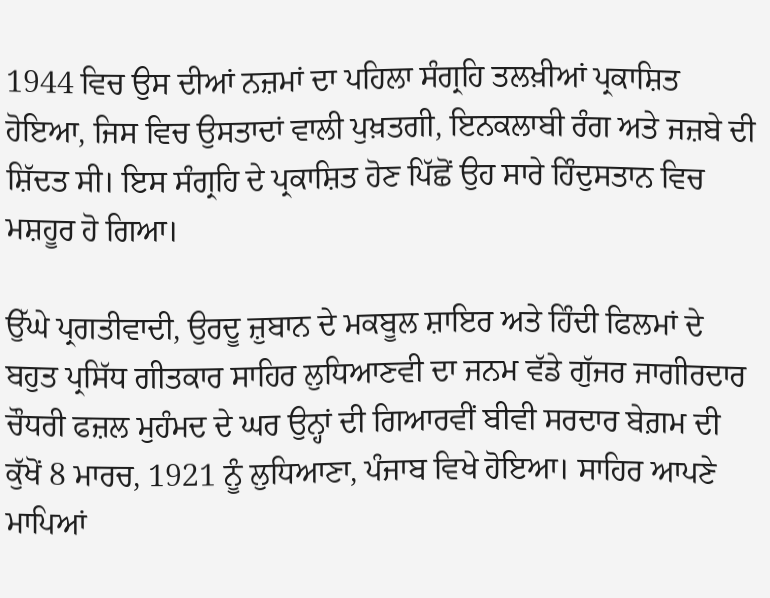1944 ਵਿਚ ਉਸ ਦੀਆਂ ਨਜ਼ਮਾਂ ਦਾ ਪਹਿਲਾ ਸੰਗ੍ਰਹਿ ਤਲਖ਼ੀਆਂ ਪ੍ਰਕਾਸ਼ਿਤ ਹੋਇਆ, ਜਿਸ ਵਿਚ ਉਸਤਾਦਾਂ ਵਾਲੀ ਪੁਖ਼ਤਗੀ, ਇਨਕਲਾਬੀ ਰੰਗ ਅਤੇ ਜਜ਼ਬੇ ਦੀ ਸ਼ਿੱਦਤ ਸੀ। ਇਸ ਸੰਗ੍ਰਹਿ ਦੇ ਪ੍ਰਕਾਸ਼ਿਤ ਹੋਣ ਪਿੱਛੋਂ ਉਹ ਸਾਰੇ ਹਿੰਦੁਸਤਾਨ ਵਿਚ ਮਸ਼ਹੂਰ ਹੋ ਗਿਆ।

ਉੱਘੇ ਪ੍ਰਗਤੀਵਾਦੀ, ਉਰਦੂ ਜ਼ੁਬਾਨ ਦੇ ਮਕਬੂਲ ਸ਼ਾਇਰ ਅਤੇ ਹਿੰਦੀ ਫਿਲਮਾਂ ਦੇ ਬਹੁਤ ਪ੍ਰਸਿੱਧ ਗੀਤਕਾਰ ਸਾਹਿਰ ਲੁਧਿਆਣਵੀ ਦਾ ਜਨਮ ਵੱਡੇ ਗੁੱਜਰ ਜਾਗੀਰਦਾਰ ਚੌਧਰੀ ਫਜ਼ਲ ਮੁਹੰਮਦ ਦੇ ਘਰ ਉਨ੍ਹਾਂ ਦੀ ਗਿਆਰਵੀਂ ਬੀਵੀ ਸਰਦਾਰ ਬੇਗ਼ਮ ਦੀ ਕੁੱਖੋਂ 8 ਮਾਰਚ, 1921 ਨੂੰ ਲੁਧਿਆਣਾ, ਪੰਜਾਬ ਵਿਖੇ ਹੋਇਆ। ਸਾਹਿਰ ਆਪਣੇ ਮਾਪਿਆਂ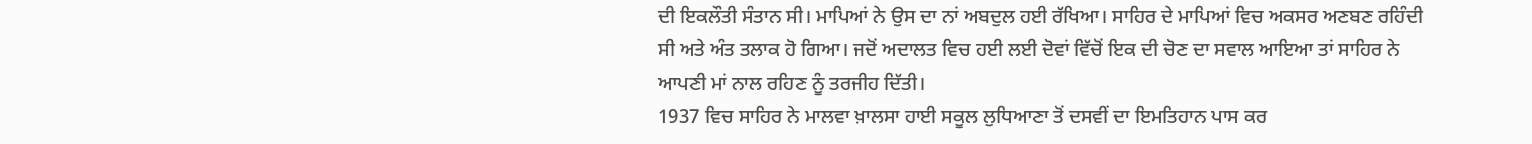ਦੀ ਇਕਲੌਤੀ ਸੰਤਾਨ ਸੀ। ਮਾਪਿਆਂ ਨੇ ਉਸ ਦਾ ਨਾਂ ਅਬਦੁਲ ਹਈ ਰੱਖਿਆ। ਸਾਹਿਰ ਦੇ ਮਾਪਿਆਂ ਵਿਚ ਅਕਸਰ ਅਣਬਣ ਰਹਿੰਦੀ ਸੀ ਅਤੇ ਅੰਤ ਤਲਾਕ ਹੋ ਗਿਆ। ਜਦੋਂ ਅਦਾਲਤ ਵਿਚ ਹਈ ਲਈ ਦੋਵਾਂ ਵਿੱਚੋਂ ਇਕ ਦੀ ਚੋਣ ਦਾ ਸਵਾਲ ਆਇਆ ਤਾਂ ਸਾਹਿਰ ਨੇ ਆਪਣੀ ਮਾਂ ਨਾਲ ਰਹਿਣ ਨੂੰ ਤਰਜੀਹ ਦਿੱਤੀ।
1937 ਵਿਚ ਸਾਹਿਰ ਨੇ ਮਾਲਵਾ ਖ਼ਾਲਸਾ ਹਾਈ ਸਕੂਲ ਲੁਧਿਆਣਾ ਤੋਂ ਦਸਵੀਂ ਦਾ ਇਮਤਿਹਾਨ ਪਾਸ ਕਰ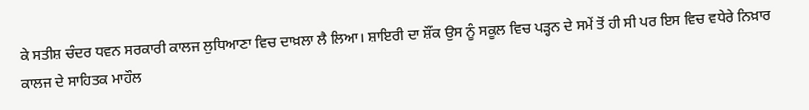ਕੇ ਸਤੀਸ਼ ਚੰਦਰ ਧਵਨ ਸਰਕਾਰੀ ਕਾਲਜ ਲੁਧਿਆਣਾ ਵਿਚ ਦਾਖ਼ਲਾ ਲੈ ਲਿਆ। ਸ਼ਾਇਰੀ ਦਾ ਸ਼ੌਂਕ ਉਸ ਨੂੰ ਸਕੂਲ ਵਿਚ ਪੜ੍ਹਨ ਦੇ ਸਮੇਂ ਤੋਂ ਹੀ ਸੀ ਪਰ ਇਸ ਵਿਚ ਵਧੇਰੇ ਨਿਖ਼ਾਰ ਕਾਲਜ ਦੇ ਸਾਹਿਤਕ ਮਾਹੌਲ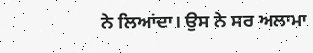ਨੇ ਲਿਆਂਦਾ। ਉਸ ਨੇ ਸਰ ਅਲਾਮਾ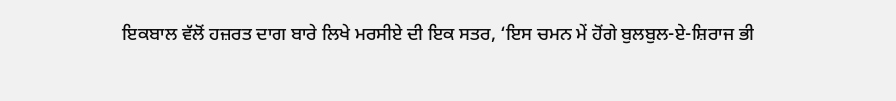ਇਕਬਾਲ ਵੱਲੋਂ ਹਜ਼ਰਤ ਦਾਗ ਬਾਰੇ ਲਿਖੇ ਮਰਸੀਏ ਦੀ ਇਕ ਸਤਰ, ‘ਇਸ ਚਮਨ ਮੇਂ ਹੋਂਗੇ ਬੁਲਬੁਲ-ਏ-ਸ਼ਿਰਾਜ ਭੀ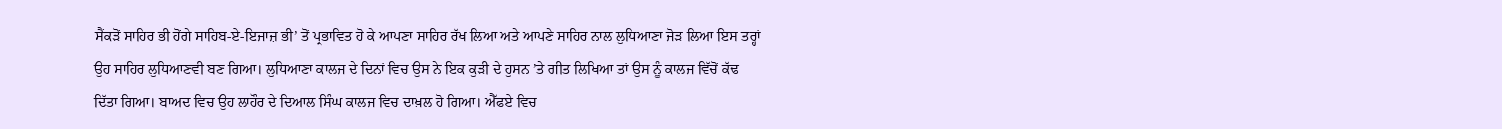ਸੈਂਕੜੋਂ ਸਾਹਿਰ ਭੀ ਹੋਂਗੇ ਸਾਹਿਬ-ਏ-ਇਜਾਜ਼ ਭੀ’ ਤੋਂ ਪ੍ਰਭਾਵਿਤ ਹੋ ਕੇ ਆਪਣਾ ਸਾਹਿਰ ਰੱਖ ਲਿਆ ਅਤੇ ਆਪਣੇ ਸਾਹਿਰ ਨਾਲ ਲੁਧਿਆਣਾ ਜੋੜ ਲਿਆ ਇਸ ਤਰ੍ਹਾਂ ਉਹ ਸਾਹਿਰ ਲੁਧਿਆਣਵੀ ਬਣ ਗਿਆ। ਲੁਧਿਆਣਾ ਕਾਲਜ ਦੇ ਦਿਨਾਂ ਵਿਚ ਉਸ ਨੇ ਇਕ ਕੁੜੀ ਦੇ ਹੁਸਨ ’ਤੇ ਗੀਤ ਲਿਖਿਆ ਤਾਂ ਉਸ ਨੂੰ ਕਾਲਜ ਵਿੱਚੋਂ ਕੱਢ ਦਿੱਤਾ ਗਿਆ। ਬਾਅਦ ਵਿਚ ਉਹ ਲਾਹੌਰ ਦੇ ਦਿਆਲ ਸਿੰਘ ਕਾਲਜ ਵਿਚ ਦਾਖ਼ਲ ਹੋ ਗਿਆ। ਐੱਫਏ ਵਿਚ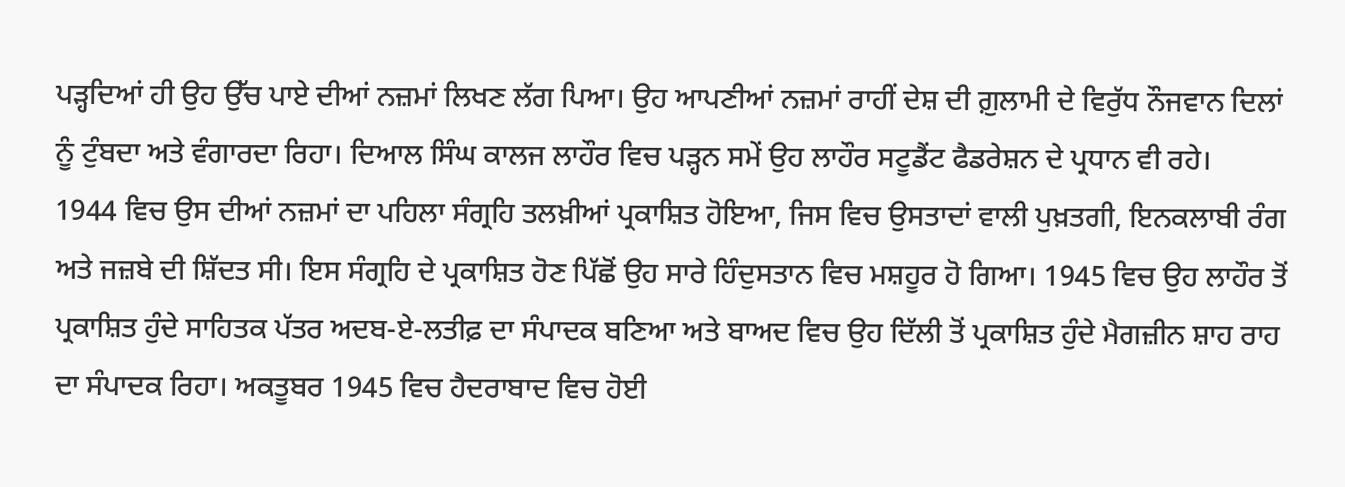ਪੜ੍ਹਦਿਆਂ ਹੀ ਉਹ ਉੱਚ ਪਾਏ ਦੀਆਂ ਨਜ਼ਮਾਂ ਲਿਖਣ ਲੱਗ ਪਿਆ। ਉਹ ਆਪਣੀਆਂ ਨਜ਼ਮਾਂ ਰਾਹੀਂ ਦੇਸ਼ ਦੀ ਗ਼ੁਲਾਮੀ ਦੇ ਵਿਰੁੱਧ ਨੌਜਵਾਨ ਦਿਲਾਂ ਨੂੰ ਟੁੰਬਦਾ ਅਤੇ ਵੰਗਾਰਦਾ ਰਿਹਾ। ਦਿਆਲ ਸਿੰਘ ਕਾਲਜ ਲਾਹੌਰ ਵਿਚ ਪੜ੍ਹਨ ਸਮੇਂ ਉਹ ਲਾਹੌਰ ਸਟੂਡੈਂਟ ਫੈਡਰੇਸ਼ਨ ਦੇ ਪ੍ਰਧਾਨ ਵੀ ਰਹੇ।
1944 ਵਿਚ ਉਸ ਦੀਆਂ ਨਜ਼ਮਾਂ ਦਾ ਪਹਿਲਾ ਸੰਗ੍ਰਹਿ ਤਲਖ਼ੀਆਂ ਪ੍ਰਕਾਸ਼ਿਤ ਹੋਇਆ, ਜਿਸ ਵਿਚ ਉਸਤਾਦਾਂ ਵਾਲੀ ਪੁਖ਼ਤਗੀ, ਇਨਕਲਾਬੀ ਰੰਗ ਅਤੇ ਜਜ਼ਬੇ ਦੀ ਸ਼ਿੱਦਤ ਸੀ। ਇਸ ਸੰਗ੍ਰਹਿ ਦੇ ਪ੍ਰਕਾਸ਼ਿਤ ਹੋਣ ਪਿੱਛੋਂ ਉਹ ਸਾਰੇ ਹਿੰਦੁਸਤਾਨ ਵਿਚ ਮਸ਼ਹੂਰ ਹੋ ਗਿਆ। 1945 ਵਿਚ ਉਹ ਲਾਹੌਰ ਤੋਂ ਪ੍ਰਕਾਸ਼ਿਤ ਹੁੰਦੇ ਸਾਹਿਤਕ ਪੱਤਰ ਅਦਬ-ਏ-ਲਤੀਫ਼ ਦਾ ਸੰਪਾਦਕ ਬਣਿਆ ਅਤੇ ਬਾਅਦ ਵਿਚ ਉਹ ਦਿੱਲੀ ਤੋਂ ਪ੍ਰਕਾਸ਼ਿਤ ਹੁੰਦੇ ਮੈਗਜ਼ੀਨ ਸ਼ਾਹ ਰਾਹ ਦਾ ਸੰਪਾਦਕ ਰਿਹਾ। ਅਕਤੂਬਰ 1945 ਵਿਚ ਹੈਦਰਾਬਾਦ ਵਿਚ ਹੋਈ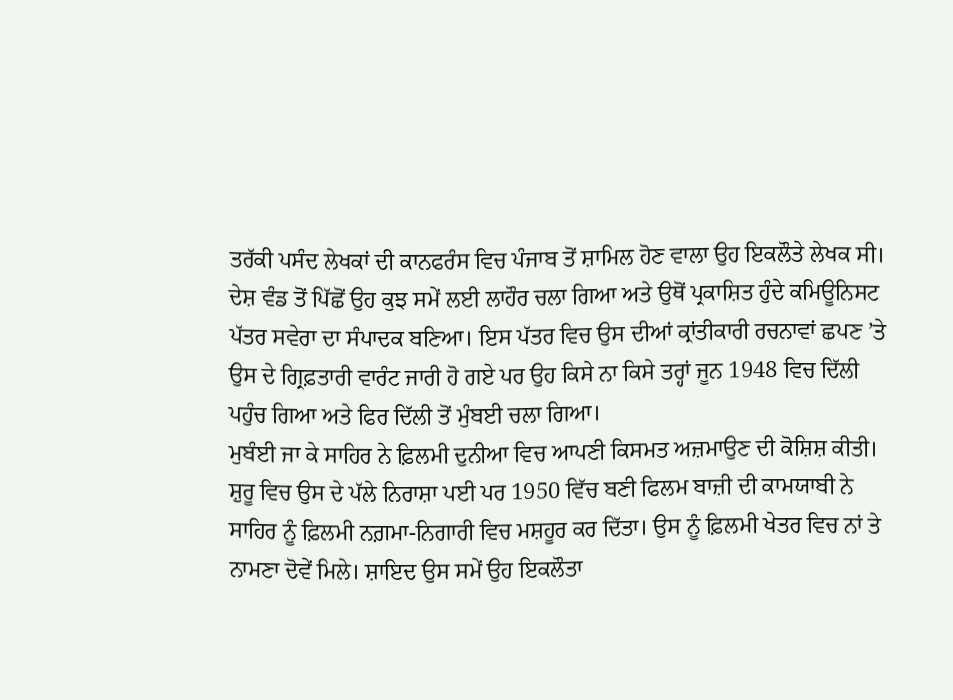ਤਰੱਕੀ ਪਸੰਦ ਲੇਖਕਾਂ ਦੀ ਕਾਨਫਰੰਸ ਵਿਚ ਪੰਜਾਬ ਤੋਂ ਸ਼ਾਮਿਲ ਹੋਣ ਵਾਲਾ ਉਹ ਇਕਲੌਤੇ ਲੇਖਕ ਸੀ।
ਦੇਸ਼ ਵੰਡ ਤੋਂ ਪਿੱਛੋਂ ਉਹ ਕੁਝ ਸਮੇਂ ਲਈ ਲਾਹੌਰ ਚਲਾ ਗਿਆ ਅਤੇ ਉਥੋਂ ਪ੍ਰਕਾਸ਼ਿਤ ਹੁੰਦੇ ਕਮਿਊਨਿਸਟ ਪੱਤਰ ਸਵੇਰਾ ਦਾ ਸੰਪਾਦਕ ਬਣਿਆ। ਇਸ ਪੱਤਰ ਵਿਚ ਉਸ ਦੀਆਂ ਕ੍ਰਾਂਤੀਕਾਰੀ ਰਚਨਾਵਾਂ ਛਪਣ ’ਤੇ ਉਸ ਦੇ ਗ੍ਰਿਫ਼ਤਾਰੀ ਵਾਰੰਟ ਜਾਰੀ ਹੋ ਗਏ ਪਰ ਉਹ ਕਿਸੇ ਨਾ ਕਿਸੇ ਤਰ੍ਹਾਂ ਜੂਨ 1948 ਵਿਚ ਦਿੱਲੀ ਪਹੁੰਚ ਗਿਆ ਅਤੇ ਫਿਰ ਦਿੱਲੀ ਤੋਂ ਮੁੰਬਈ ਚਲਾ ਗਿਆ।
ਮੁਬੰਈ ਜਾ ਕੇ ਸਾਹਿਰ ਨੇ ਫ਼ਿਲਮੀ ਦੁਨੀਆ ਵਿਚ ਆਪਣੀ ਕਿਸਮਤ ਅਜ਼ਮਾਉਣ ਦੀ ਕੋਸ਼ਿਸ਼ ਕੀਤੀ। ਸ਼ੁਰੂ ਵਿਚ ਉਸ ਦੇ ਪੱਲੇ ਨਿਰਾਸ਼ਾ ਪਈ ਪਰ 1950 ਵਿੱਚ ਬਣੀ ਫਿਲਮ ਬਾਜ਼ੀ ਦੀ ਕਾਮਯਾਬੀ ਨੇ ਸਾਹਿਰ ਨੂੰ ਫ਼ਿਲਮੀ ਨਗ਼ਮਾ-ਨਿਗਾਰੀ ਵਿਚ ਮਸ਼ਹੂਰ ਕਰ ਦਿੱਤਾ। ਉਸ ਨੂੰ ਫ਼ਿਲਮੀ ਖੇਤਰ ਵਿਚ ਨਾਂ ਤੇ ਨਾਮਣਾ ਦੋਵੇਂ ਮਿਲੇ। ਸ਼ਾਇਦ ਉਸ ਸਮੇਂ ਉਹ ਇਕਲੌਤਾ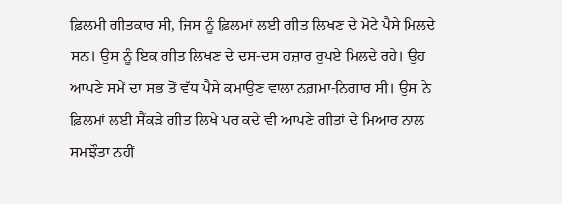ਫ਼ਿਲਮੀ ਗੀਤਕਾਰ ਸੀ, ਜਿਸ ਨੂੰ ਫ਼ਿਲਮਾਂ ਲਈ ਗੀਤ ਲਿਖਣ ਦੇ ਮੋਟੇ ਪੈਸੇ ਮਿਲਦੇ ਸਨ। ਉਸ ਨੂੰ ਇਕ ਗੀਤ ਲਿਖਣ ਦੇ ਦਸ-ਦਸ ਹਜ਼ਾਰ ਰੁਪਏ ਮਿਲਦੇ ਰਹੇ। ਉਹ ਆਪਣੇ ਸਮੇਂ ਦਾ ਸਭ ਤੋਂ ਵੱਧ ਪੈਸੇ ਕਮਾਉਣ ਵਾਲਾ ਨਗ਼ਮਾ-ਨਿਗਾਰ ਸੀ। ਉਸ ਨੇ ਫ਼ਿਲਮਾਂ ਲਈ ਸੈਂਕੜੇ ਗੀਤ ਲਿਖੇ ਪਰ ਕਦੇ ਵੀ ਆਪਣੇ ਗੀਤਾਂ ਦੇ ਮਿਆਰ ਨਾਲ ਸਮਝੌਤਾ ਨਹੀਂ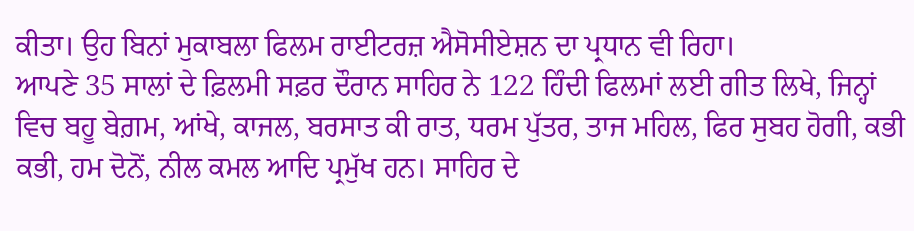ਕੀਤਾ। ਉਹ ਬਿਨਾਂ ਮੁਕਾਬਲਾ ਫਿਲਮ ਰਾਈਟਰਜ਼ ਐਸੋਸੀਏਸ਼ਨ ਦਾ ਪ੍ਰਧਾਨ ਵੀ ਰਿਹਾ।
ਆਪਣੇ 35 ਸਾਲਾਂ ਦੇ ਫ਼ਿਲਮੀ ਸਫ਼ਰ ਦੌਰਾਨ ਸਾਹਿਰ ਨੇ 122 ਹਿੰਦੀ ਫਿਲਮਾਂ ਲਈ ਗੀਤ ਲਿਖੇ, ਜਿਨ੍ਹਾਂ ਵਿਚ ਬਹੂ ਬੇਗ਼ਮ, ਆਂਖੇ, ਕਾਜਲ, ਬਰਸਾਤ ਕੀ ਰਾਤ, ਧਰਮ ਪੁੱਤਰ, ਤਾਜ ਮਹਿਲ, ਫਿਰ ਸੁਬਹ ਹੋਗੀ, ਕਭੀ ਕਭੀ, ਹਮ ਦੋਨੋਂ, ਨੀਲ ਕਮਲ ਆਦਿ ਪ੍ਰਮੁੱਖ ਹਨ। ਸਾਹਿਰ ਦੇ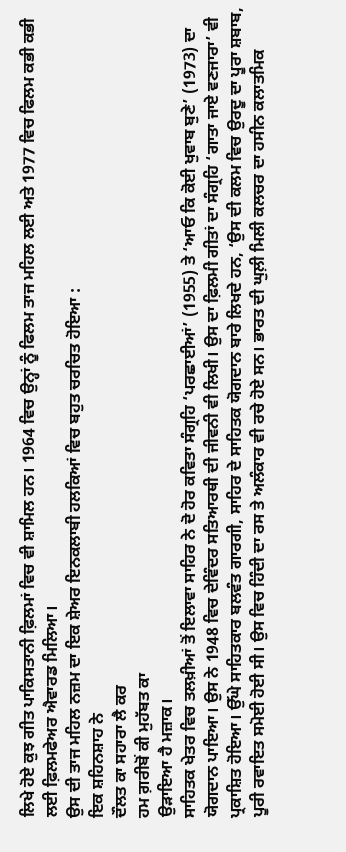ਲਿਖੇ ਹੋਏ ਕੁਝ ਗੀਤ ਪਾਕਿਸਤਾਨੀ ਫ਼ਿਲਮਾਂ ਵਿਚ ਵੀ ਸ਼ਾਮਿਲ ਹਨ। 1964 ਵਿਚ ਉਨ੍ਹਾਂ ਨੂੰ ਫਿਲਮ ਤਾਜ ਮਹਿਲ ਲਈ ਅਤੇ 1977 ਵਿਚ ਫਿਲਮ ਕਭੀ ਕਭੀ ਲਈ ਫ਼ਿਲਮਫੇਅਰ ਐਵਾਰਡ ਮਿਲਿਆ।
ਉਸ ਦੀ ਤਾਜ ਮਹਿਲ ਨਜ਼ਮ ਦਾ ਇਕ ਸ਼ੇਅਰ ਇਨਕਲਾਬੀ ਹਲਕਿਆਂ ਵਿਚ ਬਹੁਤ ਚਰਚਿਤ ਹੋਇਆ :
ਇਕ ਸ਼ਹਿਨਸ਼ਾਹ ਨੇ
ਦੌਲਤ ਕਾ ਸਹਾਰਾ ਲੈ ਕਰ
ਹਮ ਗ਼ਰੀਬੋਂ ਕੀ ਮੁਹੱਬਤ ਕਾ
ਉੜਾਇਆ ਹੈ ਮਜ਼ਾਕ।
ਸਾਹਿਤਕ ਖੇਤਰ ਵਿਚ ਤਲਖ਼ੀਆਂ ਤੋਂ ਇਲਾਵਾ ਸਾਹਿਰ ਨੇ ਦੋ ਹੋਰ ਕਵਿਤਾ ਸੰਗ੍ਰਹਿ ‘ਪਰਛਾਈਆਂ’ (1955) ਤੇ ‘ਆਓ ਕਿ ਕੋਈ ਖੁਵਾਬ ਬੁਣੇ’ (1973) ਦਾ ਯੋਗਦਾਨ ਪਾਇਆ। ਉਸ ਨੇ 1948 ਵਿਚ ਦੇਵਿੰਦਰ ਸਤਿਆਰਥੀ ਦੀ ਜੀਵਨੀ ਵੀ ਲਿਖੀ। ਉਸ ਦਾ ਫ਼ਿਲਮੀ ਗੀਤਾਂ ਦਾ ਸੰਗ੍ਰਹਿ ‘ਗਾਤਾ ਜਾਏ ਵਣਜਾਰਾ’ ਵੀ ਪ੍ਰਕਾਸ਼ਿਤ ਹੋਇਆ। ਉੱਘੇ ਸਾਹਿਤਕਾਰ ਬਲਵੰਤ ਗਾਰਗੀ, ਸਾਹਿਰ ਦੇ ਸਾਹਿਤਕ ਯੋਗਦਾਨ ਬਾਰੇ ਲਿਖਦੇ ਹਨ, ‘ਉਸ ਦੀ ਕਲਮ ਵਿਚ ਉਰਦੂ ਦਾ ਪੂਰਾ ਸ਼ਬਾਬ, ਪੂਰੀ ਰਵਾਇਤ ਸਮੋਈ ਹੋਈ ਸੀ। ਉਸ ਵਿਚ ਹਿੰਦੀ ਦਾ ਰਸ ਤੇ ਅਲੰਕਾਰ ਵੀ ਰਚੇ ਹੋਏ ਸਨ। ਭਾਰਤ ਦੀ ਘੁਲ਼ੀ ਮਿਲੀ ਕਲਚਰ ਦਾ ਹਸੀਨ ਕਲਾਤਮਿਕ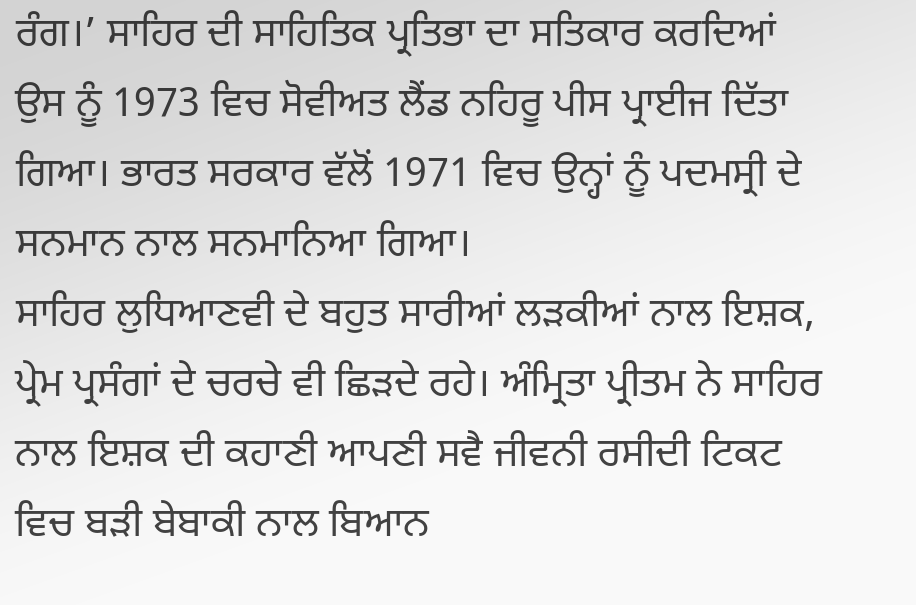ਰੰਗ।’ ਸਾਹਿਰ ਦੀ ਸਾਹਿਤਿਕ ਪ੍ਰਤਿਭਾ ਦਾ ਸਤਿਕਾਰ ਕਰਦਿਆਂ ਉਸ ਨੂੰ 1973 ਵਿਚ ਸੋਵੀਅਤ ਲੈਂਡ ਨਹਿਰੂ ਪੀਸ ਪ੍ਰਾਈਜ ਦਿੱਤਾ ਗਿਆ। ਭਾਰਤ ਸਰਕਾਰ ਵੱਲੋਂ 1971 ਵਿਚ ਉਨ੍ਹਾਂ ਨੂੰ ਪਦਮਸ੍ਰੀ ਦੇ ਸਨਮਾਨ ਨਾਲ ਸਨਮਾਨਿਆ ਗਿਆ।
ਸਾਹਿਰ ਲੁਧਿਆਣਵੀ ਦੇ ਬਹੁਤ ਸਾਰੀਆਂ ਲੜਕੀਆਂ ਨਾਲ ਇਸ਼ਕ, ਪ੍ਰੇਮ ਪ੍ਰਸੰਗਾਂ ਦੇ ਚਰਚੇ ਵੀ ਛਿੜਦੇ ਰਹੇ। ਅੰਮ੍ਰਿਤਾ ਪ੍ਰੀਤਮ ਨੇ ਸਾਹਿਰ ਨਾਲ ਇਸ਼ਕ ਦੀ ਕਹਾਣੀ ਆਪਣੀ ਸਵੈ ਜੀਵਨੀ ਰਸੀਦੀ ਟਿਕਟ ਵਿਚ ਬੜੀ ਬੇਬਾਕੀ ਨਾਲ ਬਿਆਨ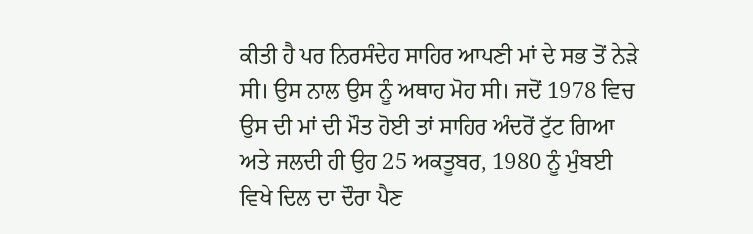ਕੀਤੀ ਹੈ ਪਰ ਨਿਰਸੰਦੇਹ ਸਾਹਿਰ ਆਪਣੀ ਮਾਂ ਦੇ ਸਭ ਤੋਂ ਨੇੜੇ ਸੀ। ਉਸ ਨਾਲ ਉਸ ਨੂੰ ਅਥਾਹ ਮੋਹ ਸੀ। ਜਦੋਂ 1978 ਵਿਚ ਉਸ ਦੀ ਮਾਂ ਦੀ ਮੌਤ ਹੋਈ ਤਾਂ ਸਾਹਿਰ ਅੰਦਰੋਂ ਟੁੱਟ ਗਿਆ ਅਤੇ ਜਲਦੀ ਹੀ ਉਹ 25 ਅਕਤੂਬਰ, 1980 ਨੂੰ ਮੁੰਬਈ ਵਿਖੇ ਦਿਲ ਦਾ ਦੌਰਾ ਪੈਣ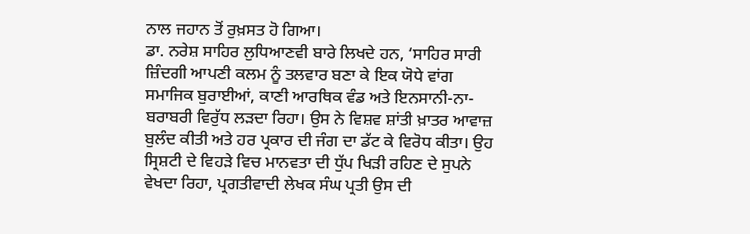ਨਾਲ ਜਹਾਨ ਤੋਂ ਰੁਖ਼ਸਤ ਹੋ ਗਿਆ।
ਡਾ. ਨਰੇਸ਼ ਸਾਹਿਰ ਲੁਧਿਆਣਵੀ ਬਾਰੇ ਲਿਖਦੇ ਹਨ, ‘ਸਾਹਿਰ ਸਾਰੀ ਜ਼ਿੰਦਗੀ ਆਪਣੀ ਕਲਮ ਨੂੰ ਤਲਵਾਰ ਬਣਾ ਕੇ ਇਕ ਯੋਧੇ ਵਾਂਗ ਸਮਾਜਿਕ ਬੁਰਾਈਆਂ, ਕਾਣੀ ਆਰਥਿਕ ਵੰਡ ਅਤੇ ਇਨਸਾਨੀ-ਨਾ-ਬਰਾਬਰੀ ਵਿਰੁੱਧ ਲੜਦਾ ਰਿਹਾ। ਉਸ ਨੇ ਵਿਸ਼ਵ ਸ਼ਾਂਤੀ ਖ਼ਾਤਰ ਆਵਾਜ਼ ਬੁਲੰਦ ਕੀਤੀ ਅਤੇ ਹਰ ਪ੍ਰਕਾਰ ਦੀ ਜੰਗ ਦਾ ਡੱਟ ਕੇ ਵਿਰੋਧ ਕੀਤਾ। ਉਹ ਸ੍ਰਿਸ਼ਟੀ ਦੇ ਵਿਹੜੇ ਵਿਚ ਮਾਨਵਤਾ ਦੀ ਧੁੱਪ ਖਿੜੀ ਰਹਿਣ ਦੇ ਸੁਪਨੇ ਵੇਖਦਾ ਰਿਹਾ, ਪ੍ਰਗਤੀਵਾਦੀ ਲੇਖਕ ਸੰਘ ਪ੍ਰਤੀ ਉਸ ਦੀ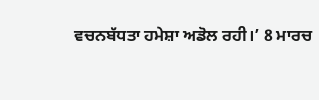ਵਚਨਬੱਧਤਾ ਹਮੇਸ਼ਾ ਅਡੋਲ ਰਹੀ।’ 8 ਮਾਰਚ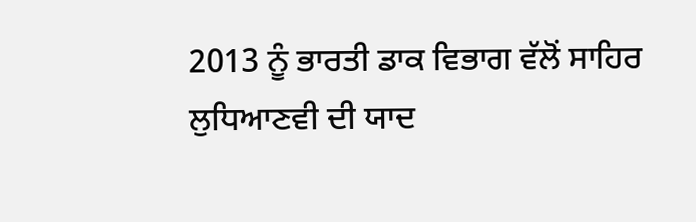2013 ਨੂੰ ਭਾਰਤੀ ਡਾਕ ਵਿਭਾਗ ਵੱਲੋਂ ਸਾਹਿਰ ਲੁਧਿਆਣਵੀ ਦੀ ਯਾਦ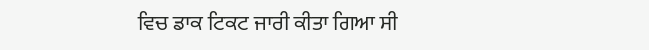ਵਿਚ ਡਾਕ ਟਿਕਟ ਜਾਰੀ ਕੀਤਾ ਗਿਆ ਸੀ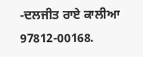-ਦਲਜੀਤ ਰਾਏ ਕਾਲੀਆ
97812-00168.